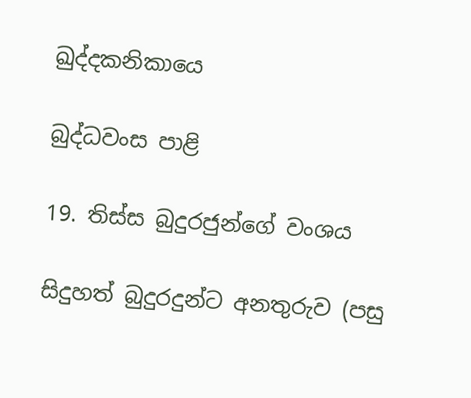ඛුද්දකනිකායෙ

බුද්ධවංස පාළි

19. තිස්ස බුදුරජුන්ගේ වංශය

සිදුහත් බුදුරදුන්ට අනතුරුව (පසු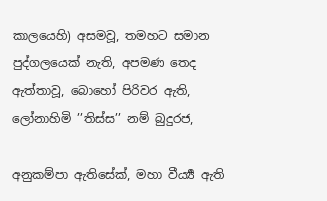කාලයෙහි) අසමවූ, තමහට සමාන පුද්ගලයෙක් නැති, අපමණ තෙද ඇත්තාවූ, බොහෝ පිරිවර ඇති, ලෝනාහිමි ’’තිස්ස’’ නම් බුදුරජ,

අනුකම්පා ඇතිසේක්, මහා වීර්‍ය්‍ය ඇති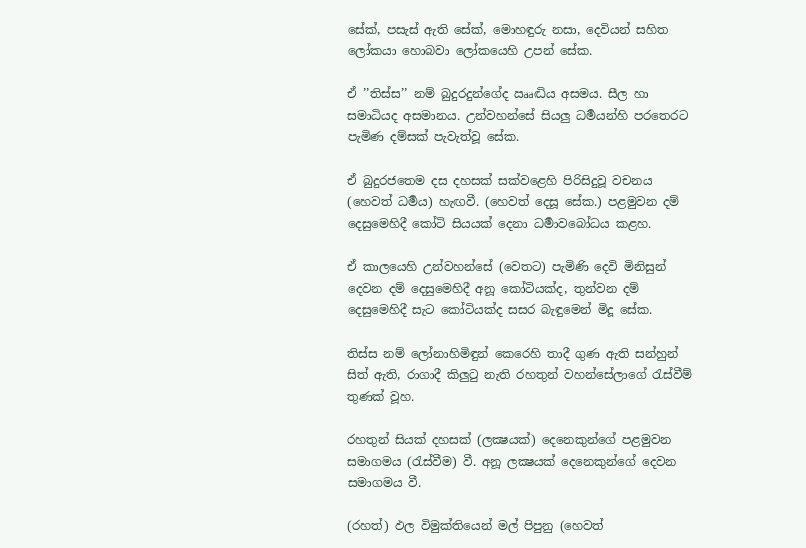සේක්, පසැස් ඇති සේක්, මොහඳුරු නසා, දෙවියන් සහිත ලෝකයා හොබවා ලෝකයෙහි උපන් සේක.

ඒ ’’තිස්ස’’ නම් බුදුරදුන්ගේද ඎද්‍ධිය අසමය. සීල හා සමාධියද අසමානය. උන්වහන්සේ සියලු ධර්‍මයන්හි පරතෙරට පැමිණ දම්සක් පැවැත්වූ සේක.

ඒ බුදුරජතෙම දස දහසක් සක්වළෙහි පිරිසිදුවූ වචනය (හෙවත් ධර්‍මය) හැඟවී. (හෙවත් දෙසූ සේක.) පළමුවන දම් දෙසුමෙහිදී කෝටි සියයක් දෙනා ධර්‍මාවබෝධය කළහ.

ඒ කාලයෙහි උන්වහන්සේ (වෙතට) පැමිණි දෙවි මිනිසුන් දෙවන දම් දෙසුමෙහිදී අනූ කෝටියක්ද, තුන්වන දම් දෙසුමෙහිදී සැට කෝටියක්ද සසර බැඳුමෙන් මිදූ සේක.

තිස්ස නම් ලෝනාහිමිඳුන් කෙරෙහි තාදී ගුණ ඇති සන්හුන් සිත් ඇති, රාගාදී කිලුටු නැති රහතුන් වහන්සේලාගේ රැස්වීම් තුණක් වූහ.

රහතුන් සියක් දහසක් (ලක්‍ෂයක්) දෙනෙකුන්ගේ පළමුවන සමාගමය (රැස්වීම) වී. අනූ ලක්‍ෂයක් දෙනෙකුන්ගේ දෙවන සමාගමය වී.

(රහත්) ඵල විමුක්තියෙන් මල් පිපුනු (හෙවත්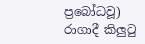ප්‍රබෝධවූ) රාගාදී කිලුටු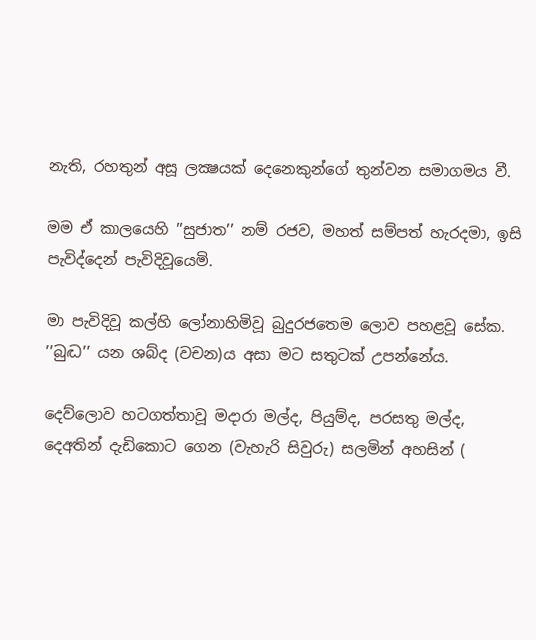නැති, රහතුන් අසූ ලක්‍ෂයක් දෙනෙකුන්ගේ තුන්වන සමාගමය වී.

මම ඒ කාලයෙහි ’’සුජාත’’ නම් රජව, මහත් සම්පත් හැරදමා, ඉසි පැවිද්දෙන් පැවිදිවූයෙමි.

මා පැවිදිවූ කල්හි ලෝනාහිමිවූ බුදුරජතෙම ලොව පහළවූ සේක. ’’බුද්‍ධ’’ යන ශබ්ද (වචන)ය අසා මට සතුටක් උපන්නේය.

දෙව්ලොව හටගත්තාවූ මදාරා මල්ද, පියුම්ද, පරසතු මල්ද, දෙඅතින් දැඩිකොට ගෙන (වැහැරි සිවුරු) සලමින් අහසින් (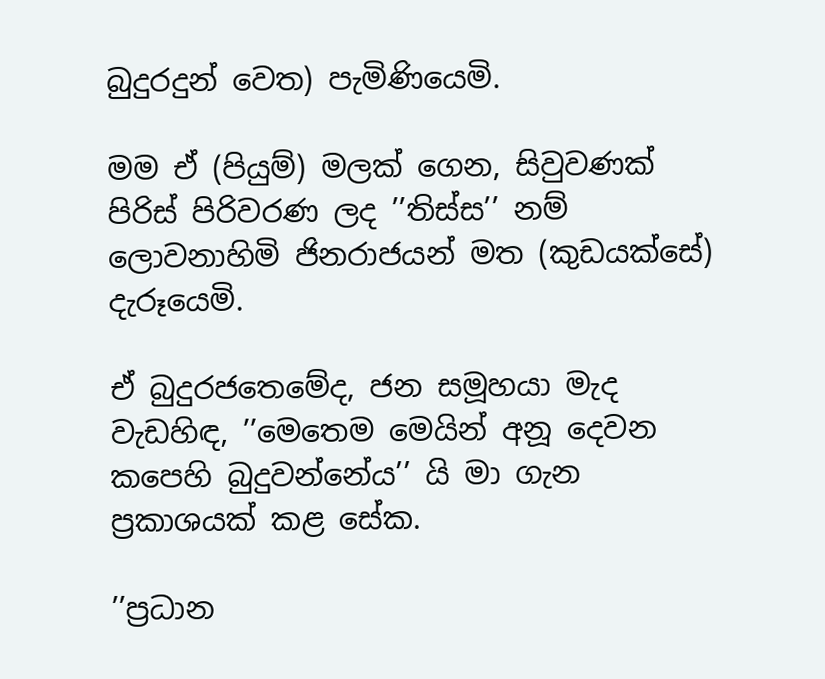බුදුරදුන් වෙත) පැමිණියෙමි.

මම ඒ (පියුම්) මලක් ගෙන, සිවුවණක් පිරිස් පිරිවරණ ලද ’’තිස්ස’’ නම් ලොවනාහිමි ජිනරාජයන් මත (කුඩයක්සේ) දැරූයෙමි.

ඒ බුදුරජතෙමේද, ජන සමූහයා මැද වැඩහිඳ, ’’මෙතෙම මෙයින් අනූ දෙවන කපෙහි බුදුවන්නේය’’ යි මා ගැන ප්‍රකාශයක් කළ සේක.

’’ප්‍රධාන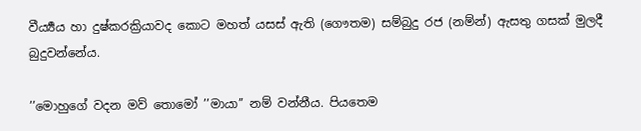වීර්‍ය්‍යය හා දුෂ්කරක්‍රියාවද කොට මහත් යසස් ඇති (ගෞතම) සම්බුදු රජ (නම්න්) ඇසතු ගසක් මුලදී බුදුවන්නේය.

’’මොහුගේ වදන මව් තොමෝ ’’මායා’’ නම් වන්නීය. පියතෙම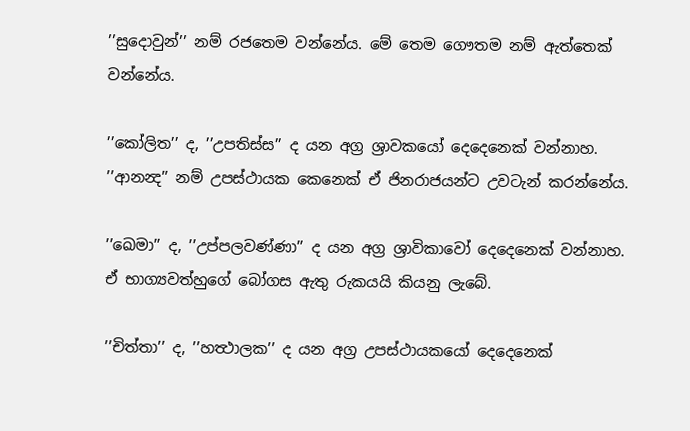’’සුදොවුන්’’ නම් රජතෙම වන්නේය. මේ තෙම ගෞතම නම් ඇත්තෙක් වන්නේය.

’’කෝලිත’’ ද, ’’උපතිස්ස’’ ද යන අග්‍ර ශ්‍රාවකයෝ දෙදෙනෙක් වන්නාහ. ’’ආනන්‍ද’’ නම් උපස්ථායක කෙනෙක් ඒ ජිනරාජයන්ට උවටැන් කරන්නේය.

’’ඛෙමා’’ ද, ’’උප්පලවණ්ණා’’ ද යන අග්‍ර ශ්‍රාවිකාවෝ දෙදෙනෙක් වන්නාහ. ඒ භාග්‍යවත්හුගේ බෝගස ඇතු රුකයයි කියනු ලැබේ.

’’චිත්තා’’ ද, ’’හත්‍ථාලක’’ ද යන අග්‍ර උපස්ථායකයෝ දෙදෙනෙක්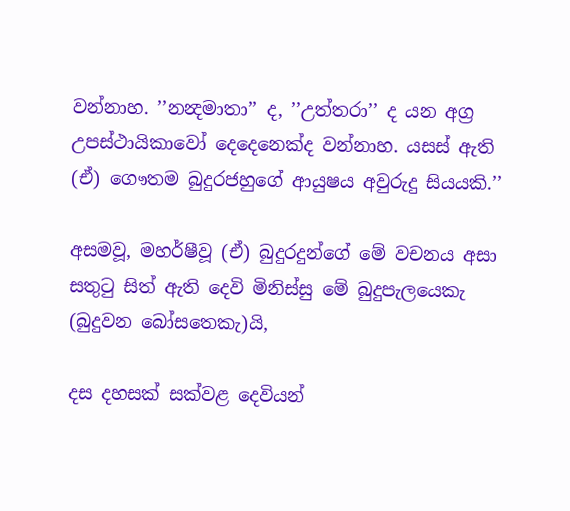වන්නාහ. ’’නන්‍දමාතා’’ ද, ’’උත්තරා’’ ද යන අග්‍ර උපස්ථායිකාවෝ දෙදෙනෙක්ද වන්නාහ. යසස් ඇති (ඒ) ගෞතම බුදුරජහුගේ ආයුෂය අවුරුදු සියයකි.’’

අසමවූ, මහර්ෂීවූ (ඒ) බුදුරදුන්ගේ මේ වචනය අසා සතුටු සිත් ඇති දෙවි මිනිස්සු මේ බුදුපැලයෙකැ (බුදුවන බෝසතෙකැ)යි,

දස දහසක් සක්වළ දෙවියන්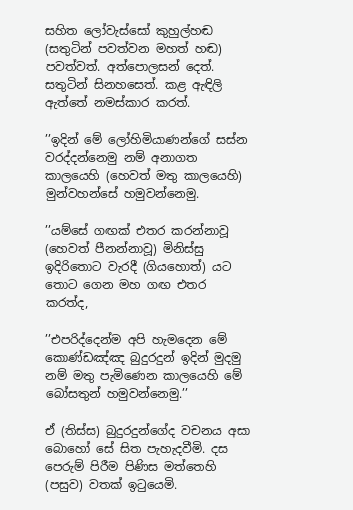සහිත ලෝවැස්සෝ කුහුල්හඬ (සතුටින් පවත්වන මහත් හඬ) පවත්වත්. අත්පොලසන් දෙත්. සතුටින් සිනහසෙත්. කළ ඇඳිලි ඇත්තේ නමස්කාර කරත්.

’’ඉදින් මේ ලෝහිමියාණන්ගේ සස්න වරද්දන්නෙමු නම් අනාගත කාලයෙහි (හෙවත් මතු කාලයෙහි) මුන්වහන්සේ හමුවන්නෙමු.

’’යම්සේ ගඟක් එතර කරන්නාවූ (හෙවත් පීනන්නාවූ) මිනිස්සු ඉදිරිතොට වැරදී (ගියහොත්) යට තොට ගෙන මහ ගඟ එතර කරත්ද,

’’එපරිද්දෙන්ම අපි හැමදෙන මේ කොණ්ඩඤ්ඤ බුදුරදුන් ඉදින් මුදමු නම් මතු පැමිණෙන කාලයෙහි මේ බෝසතුන් හමුවන්නෙමු.’’

ඒ (තිස්ස) බුදුරදුන්ගේද වචනය අසා බොහෝ සේ සිත පැහැදවීමි. දස පෙරුම් පිරීම පිණිස මත්තෙහි (පසුව) වතක් ඉටුයෙමි.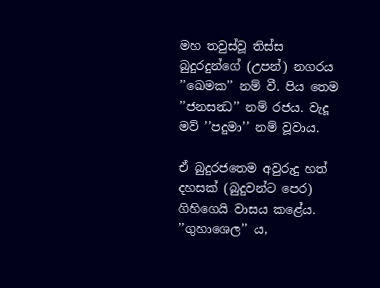මහ තවුස්වූ තිස්ස බුදුරදුන්ගේ (උපන්) නගරය ’’ඛෙමක’’ නම් වී. පිය තෙම ’’ජනසන්‍ධ’’ නම් රජය. වැදූ මව් ’’පදුමා’’ නම් වූවාය.

ඒ බුදුරජතෙම අවුරුදු හත් දහසක් (බුදුවන්ට පෙර) ගිහිගෙයි වාසය කළේය. ’’ගුහාශෙල’’ ය,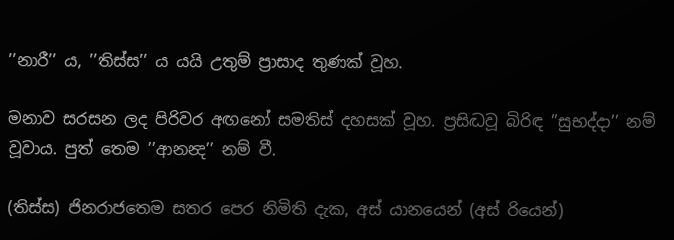’’නාරී’’ ය, ’’තිස්ස’’ ය යයි උතුම් ප්‍රාසාද තුණක් වූහ.

මනාව සරසන ලද පිරිවර අඟනෝ සමතිස් දහසක් වූහ. ප්‍රසිද්‍ධවූ බිරිඳ ’’සුභද්දා’’ නම් වූවාය. පුත් තෙම ’’ආනන්‍ද’’ නම් වී.

(තිස්ස) ජිනරාජතෙම සතර පෙර නිමිති දැක, අස් යානයෙන් (අස් රියෙන්)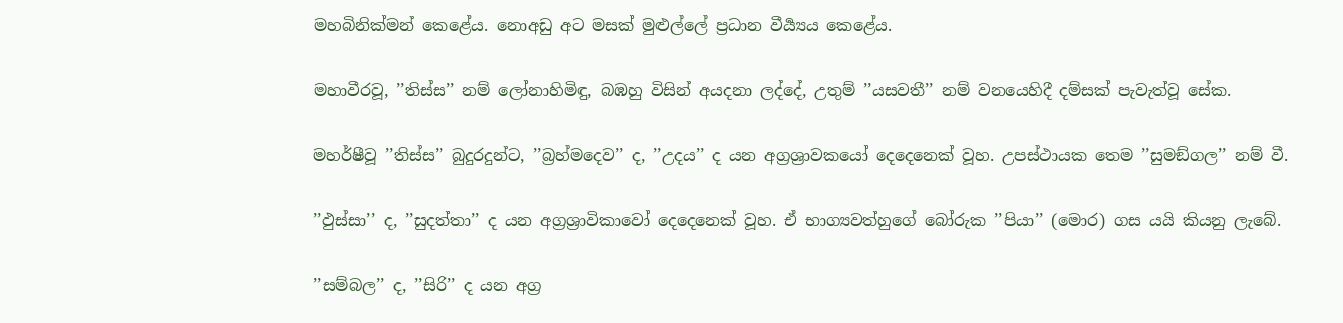මහබිනික්මන් කෙළේය. නොඅඩු අට මසක් මුළුල්ලේ ප්‍රධාන වීර්‍ය්‍යය කෙළේය.

මහාවීරවූ, ’’තිස්ස’’ නම් ලෝනාහිමිඳු, බඹහු විසින් අයදනා ලද්දේ, උතුම් ’’යසවතී’’ නම් වනයෙහිදී දම්සක් පැවැත්වූ සේක.

මහර්ෂීවූ ’’තිස්ස’’ බුදුරදුන්ට, ’’බ්‍රහ්මදෙව’’ ද, ’’උදය’’ ද යන අග්‍රශ්‍රාවකයෝ දෙදෙනෙක් වූහ. උපස්ථායක තෙම ’’සුමඞ්ගල’’ නම් වී.

’’ඵුස්සා’’ ද, ’’සුදත්තා’’ ද යන අග්‍රශ්‍රාවිකාවෝ දෙදෙනෙක් වූහ. ඒ භාග්‍යවත්හුගේ බෝරුක ’’පියා’’ (මොර) ගස යයි කියනු ලැබේ.

’’සම්බල’’ ද, ’’සිරි’’ ද යන අග්‍ර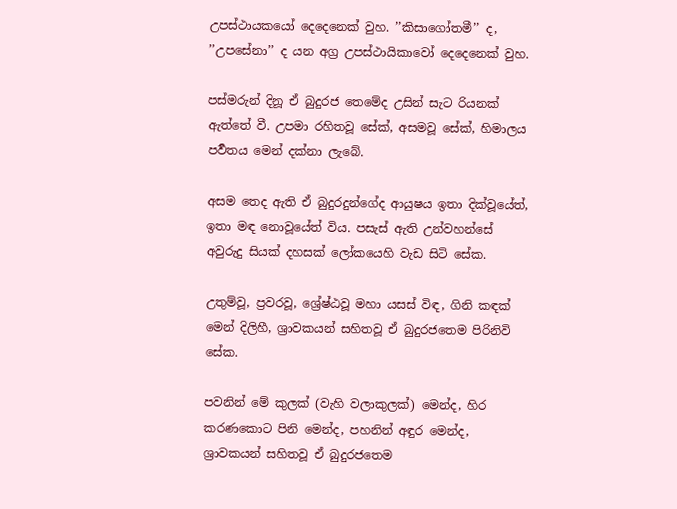උපස්ථායකයෝ දෙදෙනෙක් වුහ. ’’කිසාගෝතමී’’ ද, ’’උපසේනා’’ ද යන අග්‍ර උපස්ථායිකාවෝ දෙදෙනෙක් වුහ.

පස්මරුන් දිනූ ඒ බුදුරජ තෙමේද උසින් සැට රියනක් ඇත්තේ වී. උපමා රහිතවූ සේක්, අසමවූ සේක්, හිමාලය පර්‍වතය මෙන් දක්නා ලැබේ.

අසම තෙද ඇති ඒ බුදුරදුන්ගේද ආයුෂය ඉතා දික්වූයේත්, ඉතා මඳ නොවූයේත් විය. පසැස් ඇති උන්වහන්සේ අවුරුදු සියක් දහසක් ලෝකයෙහි වැඩ සිටි සේක.

උතුම්වූ, ප්‍රවරවූ, ශ්‍රේෂ්ඨවූ මහා යසස් විඳ, ගිනි කඳක් මෙන් දිලිහී, ශ්‍රාවකයන් සහිතවූ ඒ බුදුරජතෙම පිරිනිවි සේක.

පවනින් මේ කුලක් (වැහි වලාකුලක්) මෙන්ද, හිර කරණකොට පිනි මෙන්ද, පහනින් අඳුර මෙන්ද, ශ්‍රාවකයන් සහිතවූ ඒ බුදුරජතෙම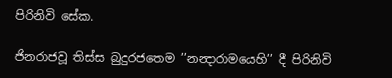පිරිනිවි සේක.

ජිනරාජවූ තිස්ස බුදුරජතෙම ’’නන්‍දාරාමයෙහි’’ දී පිරිනිවි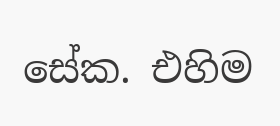සේක. එහිම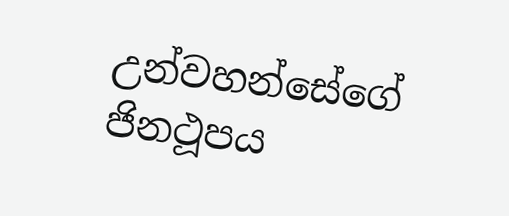උන්වහන්සේගේ ජිනථූපය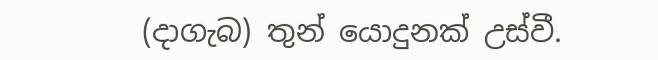(දාගැබ) තුන් යොදුනක් උස්වී.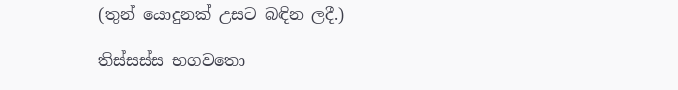(තුන් යොදුනක් උසට බඳින ලදී.)

තිස්සස්ස භගවතො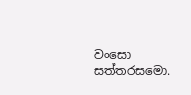වංසො සත්තරසමො.